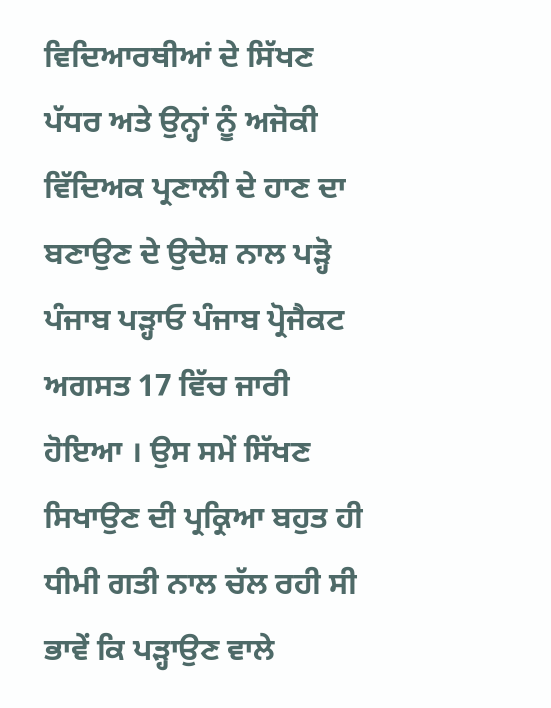ਵਿਦਿਆਰਥੀਆਂ ਦੇ ਸਿੱਖਣ ਪੱਧਰ ਅਤੇ ਉਨ੍ਹਾਂ ਨੂੰ ਅਜੋਕੀ ਵਿੱਦਿਅਕ ਪ੍ਰਣਾਲੀ ਦੇ ਹਾਣ ਦਾ ਬਣਾਉਣ ਦੇ ਉਦੇਸ਼ ਨਾਲ ਪੜ੍ਹੋ ਪੰਜਾਬ ਪੜ੍ਹਾਓ ਪੰਜਾਬ ਪ੍ਰੋਜੈਕਟ ਅਗਸਤ 17 ਵਿੱਚ ਜਾਰੀ ਹੋਇਆ । ਉਸ ਸਮੇਂ ਸਿੱਖਣ ਸਿਖਾਉਣ ਦੀ ਪ੍ਰਕ੍ਰਿਆ ਬਹੁਤ ਹੀ ਧੀਮੀ ਗਤੀ ਨਾਲ ਚੱਲ ਰਹੀ ਸੀ ਭਾਵੇਂ ਕਿ ਪੜ੍ਹਾਉਣ ਵਾਲੇ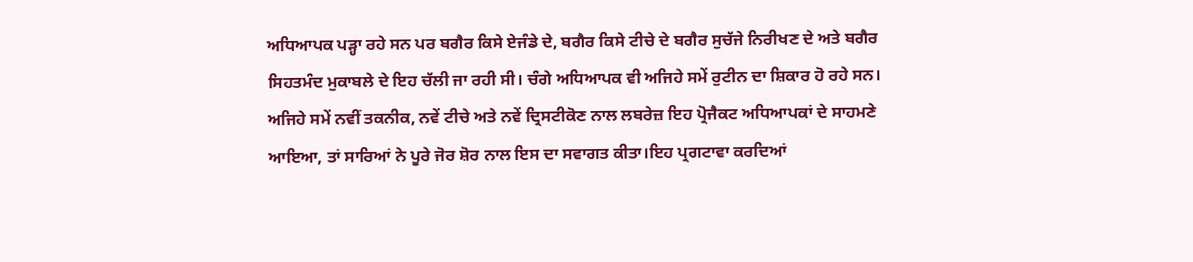ਅਧਿਆਪਕ ਪੜ੍ਹਾ ਰਹੇ ਸਨ ਪਰ ਬਗੈਰ ਕਿਸੇ ਏਜੰਡੇ ਦੇ, ਬਗੈਰ ਕਿਸੇ ਟੀਚੇ ਦੇ ਬਗੈਰ ਸੁਚੱਜੇ ਨਿਰੀਖਣ ਦੇ ਅਤੇ ਬਗੈਰ ਸਿਹਤਮੰਦ ਮੁਕਾਬਲੇ ਦੇ ਇਹ ਚੱਲੀ ਜਾ ਰਹੀ ਸੀ। ਚੰਗੇ ਅਧਿਆਪਕ ਵੀ ਅਜਿਹੇ ਸਮੇਂ ਰੁਟੀਨ ਦਾ ਸ਼ਿਕਾਰ ਹੋ ਰਹੇ ਸਨ। ਅਜਿਹੇ ਸਮੇਂ ਨਵੀਂ ਤਕਨੀਕ, ਨਵੇਂ ਟੀਚੇ ਅਤੇ ਨਵੇਂ ਦ੍ਰਿਸਟੀਕੋਣ ਨਾਲ ਲਬਰੇਜ਼ ਇਹ ਪ੍ਰੋਜੈਕਟ ਅਧਿਆਪਕਾਂ ਦੇ ਸਾਹਮਣੇ ਆਇਆ, ਤਾਂ ਸਾਰਿਆਂ ਨੇ ਪੂਰੇ ਜੋਰ ਸ਼ੋਰ ਨਾਲ ਇਸ ਦਾ ਸਵਾਗਤ ਕੀਤਾ।ਇਹ ਪ੍ਰਗਟਾਵਾ ਕਰਦਿਆਂ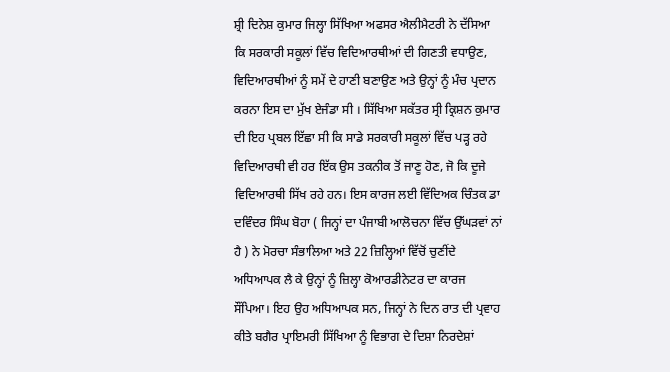ਸ਼੍ਰੀ ਦਿਨੇਸ਼ ਕੁਮਾਰ ਜਿਲ੍ਹਾ ਸਿੱਖਿਆ ਅਫਸਰ ਐਲੀਮੈਟਰੀ ਨੇ ਦੱਸਿਆ ਕਿ ਸਰਕਾਰੀ ਸਕੂਲਾਂ ਵਿੱਚ ਵਿਦਿਆਰਥੀਆਂ ਦੀ ਗਿਣਤੀ ਵਧਾਉਣ, ਵਿਦਿਆਰਥੀਆਂ ਨੂੰ ਸਮੇਂ ਦੇ ਹਾਣੀ ਬਣਾਉਣ ਅਤੇ ਉਨ੍ਹਾਂ ਨੂੰ ਮੰਚ ਪ੍ਰਦਾਨ ਕਰਨਾ ਇਸ ਦਾ ਮੁੱਖ ਏਜੰਡਾ ਸੀ । ਸਿੱਖਿਆ ਸਕੱਤਰ ਸ੍ਰੀ ਕ੍ਰਿਸ਼ਨ ਕੁਮਾਰ ਦੀ ਇਹ ਪ੍ਰਬਲ ਇੱਛਾ ਸੀ ਕਿ ਸਾਡੇ ਸਰਕਾਰੀ ਸਕੂਲਾਂ ਵਿੱਚ ਪੜ੍ਹ ਰਹੇ ਵਿਦਿਆਰਥੀ ਵੀ ਹਰ ਇੱਕ ਉਸ ਤਕਨੀਕ ਤੋਂ ਜਾਣੂ ਹੋਣ, ਜੋ ਕਿ ਦੂਜੇ ਵਿਦਿਆਰਥੀ ਸਿੱਖ ਰਹੇ ਹਨ। ਇਸ ਕਾਰਜ ਲਈ ਵਿੱਦਿਅਕ ਚਿੰਤਕ ਡਾ ਦਵਿੰਦਰ ਸਿੰਘ ਬੋਹਾ ( ਜਿਨ੍ਹਾਂ ਦਾ ਪੰਜਾਬੀ ਆਲੋਚਨਾ ਵਿੱਚ ਉੱਘੜਵਾਂ ਨਾਂ ਹੈ ) ਨੇ ਮੋਰਚਾ ਸੰਭਾਲਿਆ ਅਤੇ 22 ਜ਼ਿਲ੍ਹਿਆਂ ਵਿੱਚੋਂ ਚੁਣੀਂਦੇ ਅਧਿਆਪਕ ਲੈ ਕੇ ਉਨ੍ਹਾਂ ਨੂੰ ਜ਼ਿਲ੍ਹਾ ਕੋਆਰਡੀਨੇਟਰ ਦਾ ਕਾਰਜ ਸੌਂਪਿਆ। ਇਹ ਉਹ ਅਧਿਆਪਕ ਸਨ, ਜਿਨ੍ਹਾਂ ਨੇ ਦਿਨ ਰਾਤ ਦੀ ਪ੍ਰਵਾਹ ਕੀਤੇ ਬਗੈਰ ਪ੍ਰਾਇਮਰੀ ਸਿੱਖਿਆ ਨੂੰ ਵਿਭਾਗ ਦੇ ਦਿਸ਼ਾ ਨਿਰਦੇਸ਼ਾਂ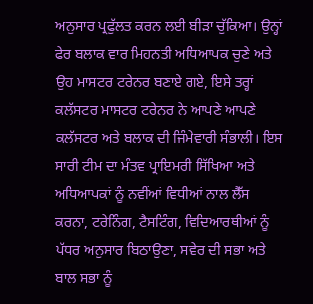ਅਨੁਸਾਰ ਪ੍ਰਫੁੱਲਤ ਕਰਨ ਲਈ ਬੀੜਾ ਚੁੱਕਿਆ। ਉਨ੍ਹਾਂ ਫੇਰ ਬਲਾਕ ਵਾਰ ਮਿਹਨਤੀ ਅਧਿਆਪਕ ਚੁਣੇ ਅਤੇ ਉਹ ਮਾਸਟਰ ਟਰੇਨਰ ਬਣਾਏ ਗਏ, ਇਸੇ ਤਰ੍ਹਾਂ ਕਲੱਸਟਰ ਮਾਸਟਰ ਟਰੇਨਰ ਨੇ ਆਪਣੇ ਆਪਣੇ ਕਲੱਸਟਰ ਅਤੇ ਬਲਾਕ ਦੀ ਜਿੰਮੇਵਾਰੀ ਸੰਭਾਲੀ। ਇਸ ਸਾਰੀ ਟੀਮ ਦਾ ਮੰਤਵ ਪ੍ਰਾਇਮਰੀ ਸਿੱਖਿਆ ਅਤੇ ਅਧਿਆਪਕਾਂ ਨੂੰ ਨਵੀਂਆਂ ਵਿਧੀਆਂ ਨਾਲ ਲੈੱਸ ਕਰਨਾ, ਟਰੇਨਿੰਗ, ਟੈਸਟਿੰਗ, ਵਿਦਿਆਰਥੀਆਂ ਨੂੰ ਪੱਧਰ ਅਨੁਸਾਰ ਬਿਠਾਉਣਾ, ਸਵੇਰ ਦੀ ਸਭਾ ਅਤੇ ਬਾਲ ਸਭਾ ਨੂੰ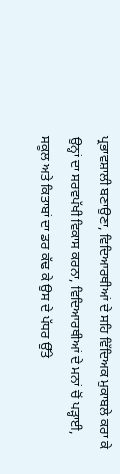ਪ੍ਰਭਾਵਸ਼ਾਲੀ ਬਣਾਉਣਾ, ਵਿਦਿਆਰਥੀਆਂ ਦੇ ਸਹਿ ਵਿੱਦਿਅਕ ਮੁਕਾਬਲੇ ਕਰਾ ਕੇ ਉਨ੍ਹਾਂ ਦਾ ਸਰਵਪੱਖੀ ਵਿਕਾਸ ਕਰਨਾ, ਵਿਦਿਆਰਥੀਆਂ ਦੇ ਮਨਾਂ ਚੋਂ ਪੜ੍ਹਾਈ, ਸਕੂਲ ਅਤੇ ਕਿਤਾਬਾਂ ਦਾ ਡਰ ਕੱਢ ਕੇ ਉਸ ਦੇ ਪੱਧਰ ਉੱਤੇ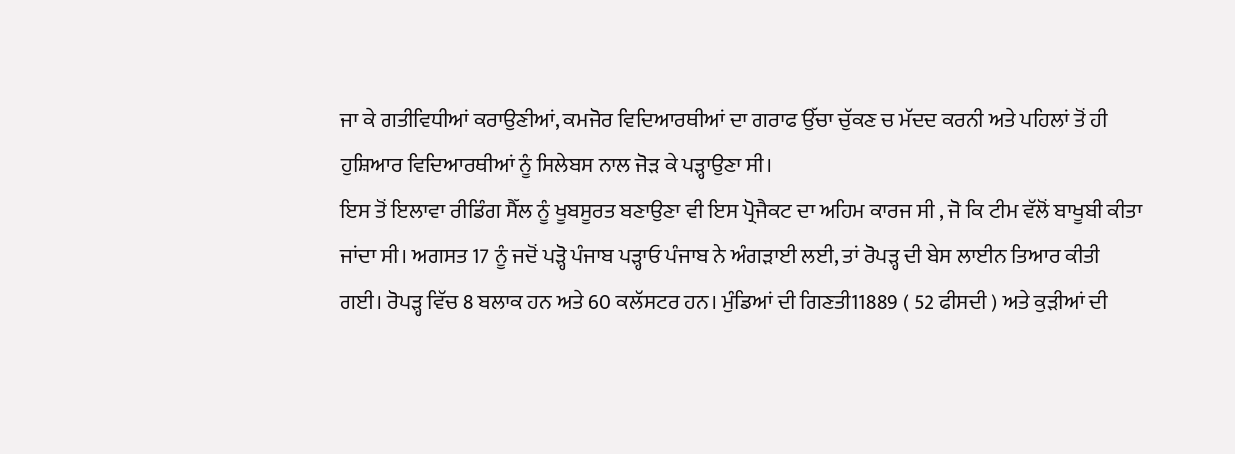ਜਾ ਕੇ ਗਤੀਵਿਧੀਆਂ ਕਰਾਉਣੀਆਂ, ਕਮਜੋਰ ਵਿਦਿਆਰਥੀਆਂ ਦਾ ਗਰਾਫ ਉੱਚਾ ਚੁੱਕਣ ਚ ਮੱਦਦ ਕਰਨੀ ਅਤੇ ਪਹਿਲਾਂ ਤੋਂ ਹੀ ਹੁਸ਼ਿਆਰ ਵਿਦਿਆਰਥੀਆਂ ਨੂੰ ਸਿਲੇਬਸ ਨਾਲ ਜੋੜ ਕੇ ਪੜ੍ਹਾਉਣਾ ਸੀ।
ਇਸ ਤੋਂ ਇਲਾਵਾ ਰੀਡਿੰਗ ਸੈੱਲ ਨੂੰ ਖੂਬਸੂਰਤ ਬਣਾਉਣਾ ਵੀ ਇਸ ਪ੍ਰੋਜੈਕਟ ਦਾ ਅਹਿਮ ਕਾਰਜ ਸੀ , ਜੋ ਕਿ ਟੀਮ ਵੱਲੋਂ ਬਾਖੂਬੀ ਕੀਤਾ ਜਾਂਦਾ ਸੀ। ਅਗਸਤ 17 ਨੂੰ ਜਦੋਂ ਪੜ੍ਹੋ ਪੰਜਾਬ ਪੜ੍ਹਾਓ ਪੰਜਾਬ ਨੇ ਅੰਗੜਾਈ ਲਈ, ਤਾਂ ਰੋਪੜ੍ਹ ਦੀ ਬੇਸ ਲਾਈਨ ਤਿਆਰ ਕੀਤੀ ਗਈ। ਰੋਪੜ੍ਹ ਵਿੱਚ 8 ਬਲਾਕ ਹਨ ਅਤੇ 60 ਕਲੱਸਟਰ ਹਨ। ਮੁੰਡਿਆਂ ਦੀ ਗਿਣਤੀ11889 ( 52 ਫੀਸਦੀ ) ਅਤੇ ਕੁੜੀਆਂ ਦੀ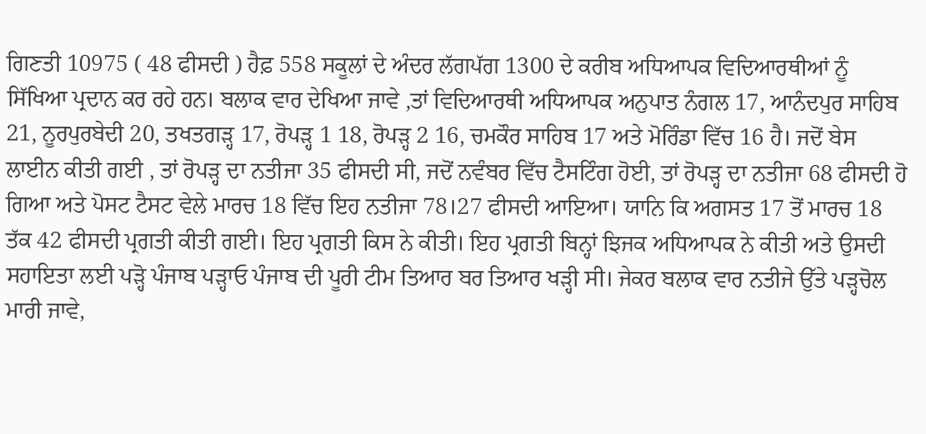ਗਿਣਤੀ 10975 ( 48 ਫੀਸਦੀ ) ਹੈਫ਼ 558 ਸਕੂਲਾਂ ਦੇ ਅੰਦਰ ਲੱਗਪੱਗ 1300 ਦੇ ਕਰੀਬ ਅਧਿਆਪਕ ਵਿਦਿਆਰਥੀਆਂ ਨੂੰ ਸਿੱਖਿਆ ਪ੍ਰਦਾਨ ਕਰ ਰਹੇ ਹਨ। ਬਲਾਕ ਵਾਰ ਦੇਖਿਆ ਜਾਵੇ ,ਤਾਂ ਵਿਦਿਆਰਥੀ ਅਧਿਆਪਕ ਅਨੁਪਾਤ ਨੰਗਲ 17, ਆਨੰਦਪੁਰ ਸਾਹਿਬ 21, ਨੂਰਪੁਰਬੇਦੀ 20, ਤਖਤਗੜ੍ਹ 17, ਰੋਪੜ੍ਹ 1 18, ਰੋਪੜ੍ਹ 2 16, ਚਮਕੌਰ ਸਾਹਿਬ 17 ਅਤੇ ਮੋਰਿੰਡਾ ਵਿੱਚ 16 ਹੈ। ਜਦੋਂ ਬੇਸ ਲਾਈਨ ਕੀਤੀ ਗਈ , ਤਾਂ ਰੋਪੜ੍ਹ ਦਾ ਨਤੀਜਾ 35 ਫੀਸਦੀ ਸੀ, ਜਦੋਂ ਨਵੰਬਰ ਵਿੱਚ ਟੈਸਟਿੰਗ ਹੋਈ, ਤਾਂ ਰੋਪੜ੍ਹ ਦਾ ਨਤੀਜਾ 68 ਫੀਸਦੀ ਹੋ ਗਿਆ ਅਤੇ ਪੋਸਟ ਟੈਸਟ ਵੇਲੇ ਮਾਰਚ 18 ਵਿੱਚ ਇਹ ਨਤੀਜਾ 78।27 ਫੀਸਦੀ ਆਇਆ। ਯਾਨਿ ਕਿ ਅਗਸਤ 17 ਤੋਂ ਮਾਰਚ 18 ਤੱਕ 42 ਫੀਸਦੀ ਪ੍ਰਗਤੀ ਕੀਤੀ ਗਈ। ਇਹ ਪ੍ਰਗਤੀ ਕਿਸ ਨੇ ਕੀਤੀ। ਇਹ ਪ੍ਰਗਤੀ ਬਿਨ੍ਹਾਂ ਝਿਜਕ ਅਧਿਆਪਕ ਨੇ ਕੀਤੀ ਅਤੇ ਉਸਦੀ ਸਹਾਇਤਾ ਲਈ ਪੜ੍ਹੋ ਪੰਜਾਬ ਪੜ੍ਹਾਓ ਪੰਜਾਬ ਦੀ ਪੂਰੀ ਟੀਮ ਤਿਆਰ ਬਰ ਤਿਆਰ ਖੜ੍ਹੀ ਸੀ। ਜੇਕਰ ਬਲਾਕ ਵਾਰ ਨਤੀਜੇ ਉੱਤੇ ਪੜ੍ਹਚੋਲ ਮਾਰੀ ਜਾਵੇ,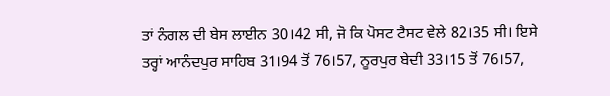ਤਾਂ ਨੰਗਲ ਦੀ ਬੇਸ ਲਾਈਨ 30।42 ਸੀ, ਜੋ ਕਿ ਪੋਸਟ ਟੈਸਟ ਵੇਲੇ 82।35 ਸੀ। ਇਸੇ ਤਰ੍ਹਾਂ ਆਨੰਦਪੁਰ ਸਾਹਿਬ 31।94 ਤੋਂ 76।57, ਨੂਰਪੁਰ ਬੇਦੀ 33।15 ਤੋਂ 76।57,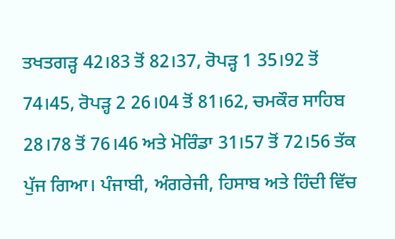ਤਖਤਗੜ੍ਹ 42।83 ਤੋਂ 82।37, ਰੋਪੜ੍ਹ 1 35।92 ਤੋਂ 74।45, ਰੋਪੜ੍ਹ 2 26।04 ਤੋਂ 81।62, ਚਮਕੌਰ ਸਾਹਿਬ 28।78 ਤੋਂ 76।46 ਅਤੇ ਮੋਰਿੰਡਾ 31।57 ਤੋਂ 72।56 ਤੱਕ ਪੁੱਜ ਗਿਆ। ਪੰਜਾਬੀ, ਅੰਗਰੇਜੀ, ਹਿਸਾਬ ਅਤੇ ਹਿੰਦੀ ਵਿੱਚ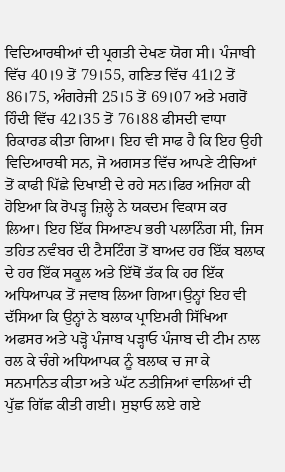ਵਿਦਿਆਰਥੀਆਂ ਦੀ ਪ੍ਰਗਤੀ ਦੇਖਣ ਯੋਗ ਸੀ। ਪੰਜਾਬੀ ਵਿੱਚ 40।9 ਤੋਂ 79।55, ਗਣਿਤ ਵਿੱਚ 41।2 ਤੋਂ 86।75, ਅੰਗਰੇਜੀ 25।5 ਤੋਂ 69।07 ਅਤੇ ਮਗਰੋਂ ਹਿੰਦੀ ਵਿੱਚ 42।35 ਤੋਂ 76।88 ਫੀਸਦੀ ਵਾਧਾ ਰਿਕਾਰਡ ਕੀਤਾ ਗਿਆ। ਇਹ ਵੀ ਸਾਫ ਹੈ ਕਿ ਇਹ ਉਹੀ ਵਿਦਿਆਰਥੀ ਸਨ, ਜੋ ਅਗਸਤ ਵਿੱਚ ਆਪਣੇ ਟੀਚਿਆਂ ਤੋਂ ਕਾਫੀ ਪਿੱਛੇ ਦਿਖਾਈ ਦੇ ਰਹੇ ਸਨ।ਫਿਰ ਅਜਿਹਾ ਕੀ ਹੋਇਆ ਕਿ ਰੋਪੜ੍ਹ ਜ਼ਿਲ੍ਹੇ ਨੇ ਯਕਦਮ ਵਿਕਾਸ ਕਰ ਲਿਆ। ਇਹ ਇੱਕ ਸਿਆਣਪ ਭਰੀ ਪਲਾਨਿੰਗ ਸੀ, ਜਿਸ ਤਹਿਤ ਨਵੰਬਰ ਦੀ ਟੈਸਟਿੰਗ ਤੋਂ ਬਾਅਦ ਹਰ ਇੱਕ ਬਲਾਕ ਦੇ ਹਰ ਇੱਕ ਸਕੂਲ ਅਤੇ ਇੱਥੋਂ ਤੱਕ ਕਿ ਹਰ ਇੱਕ ਅਧਿਆਪਕ ਤੋਂ ਜਵਾਬ ਲਿਆ ਗਿਆ।ਉਨ੍ਹਾਂ ਇਹ ਵੀ ਦੱਸਿਆ ਕਿ ਉਨ੍ਹਾਂ ਨੇ ਬਲਾਕ ਪ੍ਰਾਇਮਰੀ ਸਿੱਖਿਆ ਅਫਸਰ ਅਤੇ ਪੜ੍ਹੋ ਪੰਜਾਬ ਪੜ੍ਹਾਓ ਪੰਜਾਬ ਦੀ ਟੀਮ ਨਾਲ ਰਲ ਕੇ ਚੰਗੇ ਅਧਿਆਪਕ ਨੂੰ ਬਲਾਕ ਚ ਜਾ ਕੇ ਸਨਮਾਨਿਤ ਕੀਤਾ ਅਤੇ ਘੱਟ ਨਤੀਜਿਆਂ ਵਾਲਿਆਂ ਦੀ ਪੁੱਛ ਗਿੱਛ ਕੀਤੀ ਗਈ। ਸੁਝਾਓ ਲਏ ਗਏ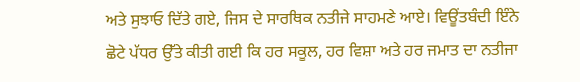ਅਤੇ ਸੁਝਾਓ ਦਿੱਤੇ ਗਏ, ਜਿਸ ਦੇ ਸਾਰਥਿਕ ਨਤੀਜੇ ਸਾਹਮਣੇ ਆਏ। ਵਿਊਂਤਬੰਦੀ ਇੰਨੇ ਛੋਟੇ ਪੱਧਰ ਉੱਤੇ ਕੀਤੀ ਗਈ ਕਿ ਹਰ ਸਕੂਲ, ਹਰ ਵਿਸ਼ਾ ਅਤੇ ਹਰ ਜਮਾਤ ਦਾ ਨਤੀਜਾ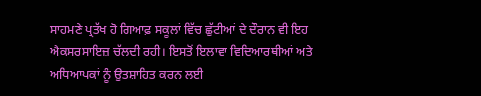ਸਾਹਮਣੇ ਪ੍ਰਤੱਖ ਹੋ ਗਿਆਫ਼ ਸਕੂਲਾਂ ਵਿੱਚ ਛੁੱਟੀਆਂ ਦੇ ਦੌਰਾਨ ਵੀ ਇਹ ਐਕਸਰਸਾਇਜ਼ ਚੱਲਦੀ ਰਹੀ। ਇਸਤੋਂ ਇਲਾਵਾ ਵਿਦਿਆਰਥੀਆਂ ਅਤੇ ਅਧਿਆਪਕਾਂ ਨੂੰ ਉਤਸ਼ਾਹਿਤ ਕਰਨ ਲਈ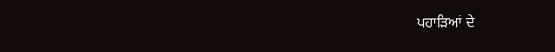ਪਹਾੜਿਆਂ ਦੇ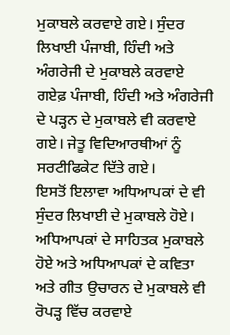ਮੁਕਾਬਲੇ ਕਰਵਾਏ ਗਏ। ਸੁੰਦਰ ਲਿਖਾਈ ਪੰਜਾਬੀ, ਹਿੰਦੀ ਅਤੇ ਅੰਗਰੇਜੀ ਦੇ ਮੁਕਾਬਲੇ ਕਰਵਾਏ ਗਏਫ਼ ਪੰਜਾਬੀ, ਹਿੰਦੀ ਅਤੇ ਅੰਗਰੇਜੀ ਦੇ ਪੜ੍ਹਨ ਦੇ ਮੁਕਾਬਲੇ ਵੀ ਕਰਵਾਏ ਗਏ। ਜੇਤੂ ਵਿਦਿਆਰਥੀਆਂ ਨੂੰ ਸਰਟੀਫਿਕੇਟ ਦਿੱਤੇ ਗਏ।
ਇਸਤੋਂ ਇਲਾਵਾ ਅਧਿਆਪਕਾਂ ਦੇ ਵੀ ਸੁੰਦਰ ਲਿਖਾਈ ਦੇ ਮੁਕਾਬਲੇ ਹੋਏ। ਅਧਿਆਪਕਾਂ ਦੇ ਸਾਹਿਤਕ ਮੁਕਾਬਲੇ ਹੋਏ ਅਤੇ ਅਧਿਆਪਕਾਂ ਦੇ ਕਵਿਤਾ ਅਤੇ ਗੀਤ ਉਚਾਰਨ ਦੇ ਮੁਕਾਬਲੇ ਵੀ ਰੋਪੜ੍ਹ ਵਿੱਚ ਕਰਵਾਏ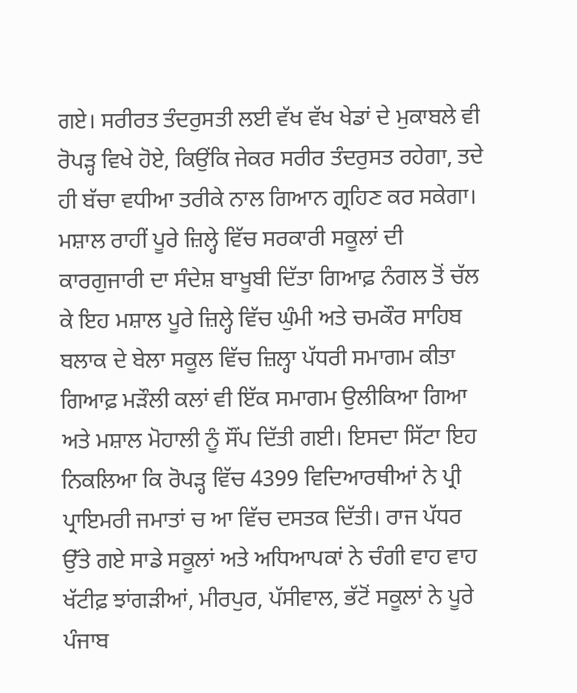ਗਏ। ਸਰੀਰਤ ਤੰਦਰੁਸਤੀ ਲਈ ਵੱਖ ਵੱਖ ਖੇਡਾਂ ਦੇ ਮੁਕਾਬਲੇ ਵੀ ਰੋਪੜ੍ਹ ਵਿਖੇ ਹੋਏ, ਕਿਉਂਕਿ ਜੇਕਰ ਸਰੀਰ ਤੰਦਰੁਸਤ ਰਹੇਗਾ, ਤਦੇ ਹੀ ਬੱਚਾ ਵਧੀਆ ਤਰੀਕੇ ਨਾਲ ਗਿਆਨ ਗ੍ਰਹਿਣ ਕਰ ਸਕੇਗਾ। ਮਸ਼ਾਲ ਰਾਹੀਂ ਪੂਰੇ ਜ਼ਿਲ੍ਹੇ ਵਿੱਚ ਸਰਕਾਰੀ ਸਕੂਲਾਂ ਦੀ ਕਾਰਗੁਜਾਰੀ ਦਾ ਸੰਦੇਸ਼ ਬਾਖੂਬੀ ਦਿੱਤਾ ਗਿਆਫ਼ ਨੰਗਲ ਤੋਂ ਚੱਲ ਕੇ ਇਹ ਮਸ਼ਾਲ ਪੂਰੇ ਜ਼ਿਲ੍ਹੇ ਵਿੱਚ ਘੁੰਮੀ ਅਤੇ ਚਮਕੌਰ ਸਾਹਿਬ ਬਲਾਕ ਦੇ ਬੇਲਾ ਸਕੂਲ ਵਿੱਚ ਜ਼ਿਲ੍ਹਾ ਪੱਧਰੀ ਸਮਾਗਮ ਕੀਤਾ ਗਿਆਫ਼ ਮੜੌਲੀ ਕਲਾਂ ਵੀ ਇੱਕ ਸਮਾਗਮ ਉਲੀਕਿਆ ਗਿਆ ਅਤੇ ਮਸ਼ਾਲ ਮੋਹਾਲੀ ਨੂੰ ਸੌਂਪ ਦਿੱਤੀ ਗਈ। ਇਸਦਾ ਸਿੱਟਾ ਇਹ ਨਿਕਲਿਆ ਕਿ ਰੋਪੜ੍ਹ ਵਿੱਚ 4399 ਵਿਦਿਆਰਥੀਆਂ ਨੇ ਪ੍ਰੀ ਪ੍ਰਾਇਮਰੀ ਜਮਾਤਾਂ ਚ ਆ ਵਿੱਚ ਦਸਤਕ ਦਿੱਤੀ। ਰਾਜ ਪੱਧਰ ਉੱਤੇ ਗਏ ਸਾਡੇ ਸਕੂਲਾਂ ਅਤੇ ਅਧਿਆਪਕਾਂ ਨੇ ਚੰਗੀ ਵਾਹ ਵਾਹ ਖੱਟੀਫ਼ ਝਾਂਗੜੀਆਂ, ਮੀਰਪੁਰ, ਪੱਸੀਵਾਲ, ਭੱਟੋਂ ਸਕੂਲਾਂ ਨੇ ਪੂਰੇ ਪੰਜਾਬ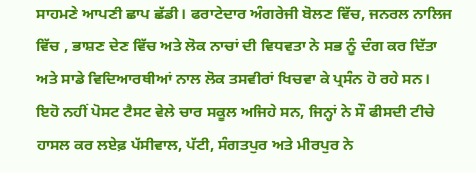ਸਾਹਮਣੇ ਆਪਣੀ ਛਾਪ ਛੱਡੀ। ਫਰਾਟੇਦਾਰ ਅੰਗਰੇਜੀ ਬੋਲਣ ਵਿੱਚ, ਜਨਰਲ ਨਾਲਿਜ ਵਿੱਚ , ਭਾਸ਼ਣ ਦੇਣ ਵਿੱਚ ਅਤੇ ਲੋਕ ਨਾਚਾਂ ਦੀ ਵਿਧਵਤਾ ਨੇ ਸਭ ਨੂੰ ਦੰਗ ਕਰ ਦਿੱਤਾ ਅਤੇ ਸਾਡੇ ਵਿਦਿਆਰਥੀਆਂ ਨਾਲ ਲੋਕ ਤਸਵੀਰਾਂ ਖਿਚਵਾ ਕੇ ਪ੍ਰਸੰਨ ਹੋ ਰਹੇ ਸਨ। ਇਹੋ ਨਹੀਂ ਪੋਸਟ ਟੈਸਟ ਵੇਲੇ ਚਾਰ ਸਕੂਲ ਅਜਿਹੇ ਸਨ, ਜਿਨ੍ਹਾਂ ਨੇ ਸੌ ਫੀਸਦੀ ਟੀਚੇ ਹਾਸਲ ਕਰ ਲਏਫ਼ ਪੱਸੀਵਾਲ, ਪੱਟੀ, ਸੰਗਤਪੁਰ ਅਤੇ ਮੀਰਪੁਰ ਨੇ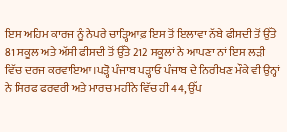ਇਸ ਅਹਿਮ ਕਾਰਜ ਨੂੰ ਨੇਪਰੇ ਚਾੜ੍ਹਿਆਫ਼ ਇਸ ਤੋਂ ਇਲਾਵਾ ਨੱਬੇ ਫੀਸਦੀ ਤੋਂ ਉੱਤੇ 81 ਸਕੂਲ ਅਤੇ ਅੱਸੀ ਫੀਸਦੀ ਤੋਂ ਉੱਤੇ 212 ਸਕੂਲਾਂ ਨੇ ਆਪਣਾ ਨਾਂ ਇਸ ਲੜੀ ਵਿੱਚ ਦਰਜ ਕਰਵਾਇਆ।ਪੜ੍ਹੋ ਪੰਜਾਬ ਪੜ੍ਹਾਓ ਪੰਜਾਬ ਦੇ ਨਿਰੀਖਣ ਮੌਕੇ ਵੀ ਉਨ੍ਹਾਂ ਨੇ ਸਿਰਫ ਫਰਵਰੀ ਅਤੇ ਮਾਰਚ ਮਹੀਨੇ ਵਿੱਚ ਹੀ 44, ਉੱਪ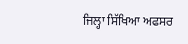ਜਿਲ੍ਹਾ ਸਿੱਖਿਆ ਅਫਸਰ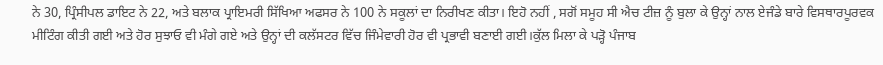ਨੇ 30, ਪ੍ਰਿੰਸੀਪਲ ਡਾਇਟ ਨੇ 22, ਅਤੇ ਬਲਾਕ ਪ੍ਰਾਇਮਰੀ ਸਿੱਖਿਆ ਅਫਸਰ ਨੇ 100 ਨੇ ਸਕੂਲਾਂ ਦਾ ਨਿਰੀਖਣ ਕੀਤਾ। ਇਹੋ ਨਹੀਂ , ਸਗੋਂ ਸਮੂਹ ਸੀ ਐਚ ਟੀਜ਼ ਨੂੰ ਬੁਲਾ ਕੇ ਉਨ੍ਹਾਂ ਨਾਲ ਏਜੰਡੇ ਬਾਰੇ ਵਿਸਥਾਰਪੂਰਵਕ ਮੀਟਿੰਗ ਕੀਤੀ ਗਈ ਅਤੇ ਹੋਰ ਸੁਝਾਓ ਵੀ ਮੰਗੇ ਗਏ ਅਤੇ ਉਨ੍ਹਾਂ ਦੀ ਕਲੱਸਟਰ ਵਿੱਚ ਜਿੰਮੇਵਾਰੀ ਹੋਰ ਵੀ ਪ੍ਰਭਾਵੀ ਬਣਾਈ ਗਈ।ਕੁੱਲ ਮਿਲਾ ਕੇ ਪੜ੍ਹੋ ਪੰਜਾਬ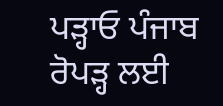ਪੜ੍ਹਾਓ ਪੰਜਾਬ ਰੋਪੜ੍ਹ ਲਈ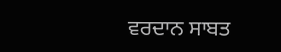ਵਰਦਾਨ ਸਾਬਤ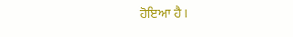ਹੋਇਆ ਹੈ।